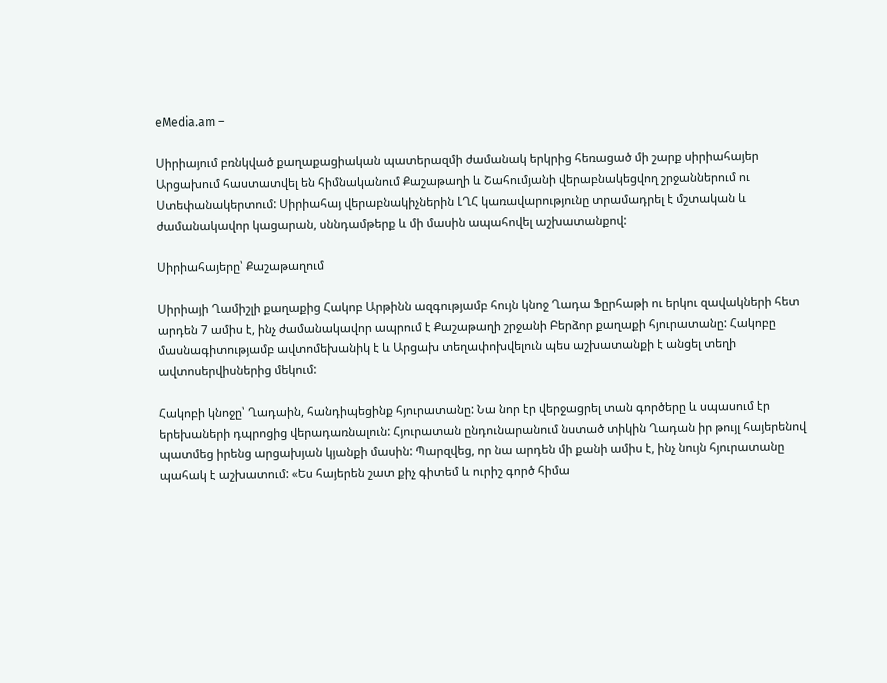eMedia.am –

Սիրիայում բռնկված քաղաքացիական պատերազմի ժամանակ երկրից հեռացած մի շարք սիրիահայեր Արցախում հաստատվել են հիմնականում Քաշաթաղի և Շահումյանի վերաբնակեցվող շրջաններում ու Ստեփանակերտում: Սիրիահայ վերաբնակիչներին ԼՂՀ կառավարությունը տրամադրել է մշտական և ժամանակավոր կացարան, սննդամթերք և մի մասին ապահովել աշխատանքով:

Սիրիահայերը՝ Քաշաթաղում

Սիրիայի Ղամիշլի քաղաքից Հակոբ Արթինն ազգությամբ հույն կնոջ Ղադա Ֆըրհաթի ու երկու զավակների հետ արդեն 7 ամիս է, ինչ ժամանակավոր ապրում է Քաշաթաղի շրջանի Բերձոր քաղաքի հյուրատանը: Հակոբը մասնագիտությամբ ավտոմեխանիկ է և Արցախ տեղափոխվելուն պես աշխատանքի է անցել տեղի ավտոսերվիսներից մեկում:

Հակոբի կնոջը՝ Ղադաին, հանդիպեցինք հյուրատանը: Նա նոր էր վերջացրել տան գործերը և սպասում էր երեխաների դպրոցից վերադառնալուն: Հյուրատան ընդունարանում նստած տիկին Ղադան իր թույլ հայերենով պատմեց իրենց արցախյան կյանքի մասին: Պարզվեց, որ նա արդեն մի քանի ամիս է, ինչ նույն հյուրատանը պահակ է աշխատում: «Ես հայերեն շատ քիչ գիտեմ և ուրիշ գործ հիմա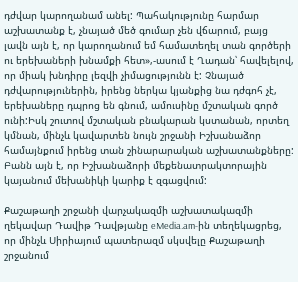դժվար կարողանամ անել: Պահակությունը հարմար աշխատանք է, չնայած մեծ գումար չեն վճարում, բայց լավն այն է, որ կարողանում եմ համատեղել տան գործերի ու երեխաների խնամքի հետ»,-ասում է Ղադան՝ հավելելով, որ միակ խնդիրը լեզվի չիմացությունն է: Չնայած դժվարություներին, իրենց ներկա կյանքից նա դժգոհ չէ, երեխաները դպրոց են գնում, ամուսինը մշտական գործ ունի:Իսկ շուտով մշտական բնակարան կստանան, որտեղ կմնան, մինչև կավարտեն նույն շրջանի Իշխանաձոր համայնքում իրենց տան շինարարական աշխատանքները: Բանն այն է, որ Իշխանաձորի մեքենատրակտորային կայանում մեխանիկի կարիք է զգացվում:

Քաշաթաղի շրջանի վարչակազմի աշխատակազմի ղեկավար Դավիթ Դավթյանը eMedia.am-ին տեղեկացրեց, որ մինչև Սիրիայում պատերազմ սկսվելը Քաշաթաղի շրջանում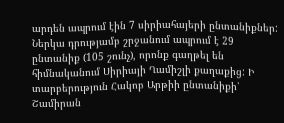արդեն ապրում էին 7 սիրիահայերի ընտանիքներ: Ներկա դրությամբ շրջանում ապրում է 29 ընտանիք (105 շունչ), որոնք գաղթել են հիմնականում Սիրիայի Ղամիշլի քաղաքից: Ի տարբերություն Հակոբ Արթիի ընտանիքի՝ Շամիրան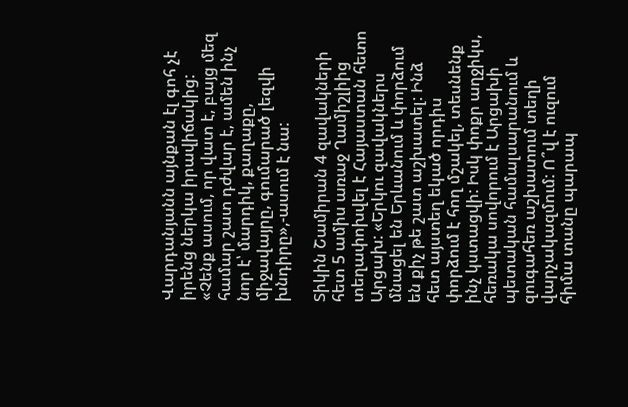Վարդանյանն այնքան էլ գոհ չէ իրենց ներկա իրավիճակից: «Չենք ասում, որ վատ է, բայց մեզ համար շատ դժվար է, ամեն ինչ նոր է՝ մարդիկ, քաղաքը, միջավայրը, գումարած լեզվի խնդիրը»,-ասում է նա:

Տիկին Շամիրան 4 զավակների հետ 5 ամիս առաջ Ղամիշլիից տեղափոխվել է Հայաստան հետո Արցախ: «Երկու զավակներս մնացել են Երևանում և փորձում են քիչ թե շատ աշխատել: Ինձ հետ այստեղ եկած որդիս փորձում է հող մշակել, տեսնենք ինչ կստացվի: Իսկ փոքր աղջիկս, հեռակա սովորում է Արցախի պետական համալսարանում և զուգահեռ աշխատում տեղի վարչակազմում: Ո՞վ է ուզում հիմա տանը պարապ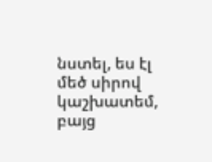նստել, ես էլ մեծ սիրով կաշխատեմ, բայց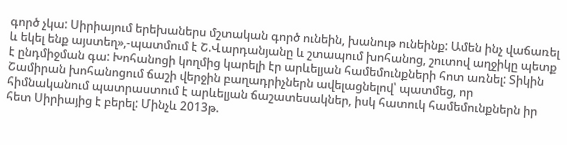գործ չկա: Սիրիայում երեխաներս մշտական գործ ունեին, խանութ ունեինք: Ամեն ինչ վաճառել և եկել ենք այստեղ»,-պատմում է Շ.Վարդանյանը և շտապում խոհանոց, շուտով աղջիկը պետք է ընդմիջման գա: Խոհանոցի կողմից կարելի էր արևելյան համեմունքների հոտ առնել: Տիկին Շամիրան խոհանոցում ճաշի վերջին բաղադրիչներն ավելացնելով՝ պատմեց, որ հիմնականում պատրաստում է արևելյան ճաշատեսակներ, իսկ հատուկ համեմունքներն իր հետ Սիրիայից է բերել: Մինչև 2013թ.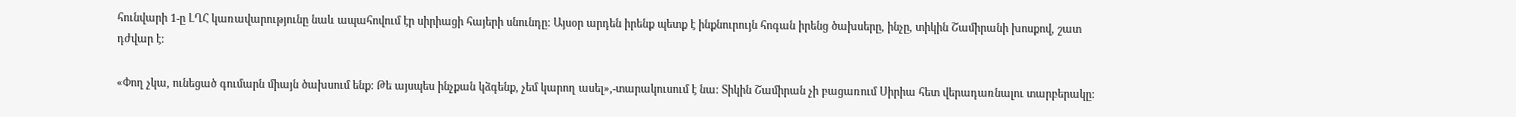հունվարի 1-ը ԼՂՀ կառավարությունը նաև ապահովում էր սիրիացի հայերի սնունդը: Այսօր արդեն իրենք պետք է ինքնուրույն հոգան իրենց ծախսերը, ինչը, տիկին Շամիրանի խոսքով, շատ դժվար է:

«Փող չկա, ունեցած գումարն միայն ծախսում ենք: Թե այսպես ինչքան կձգենք, չեմ կարող ասել»,-տարակուսում է նա: Տիկին Շամիրան չի բացառում Սիրիա հետ վերադառնալու տարբերակը: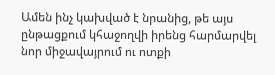Ամեն ինչ կախված է նրանից, թե այս ընթացքում կհաջողվի իրենց հարմարվել նոր միջավայրում ու ոտքի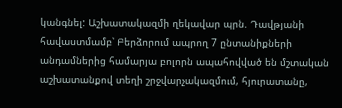կանգնել: Աշխատակազմի ղեկավար պրն. Դավթյանի հավաստմամբ՝ Բերձորում ապրող 7 ընտանիքների անդամներից համարյա բոլորն ապահովված են մշտական աշխատանքով տեղի շրջվարչակազմում, հյուրատանը,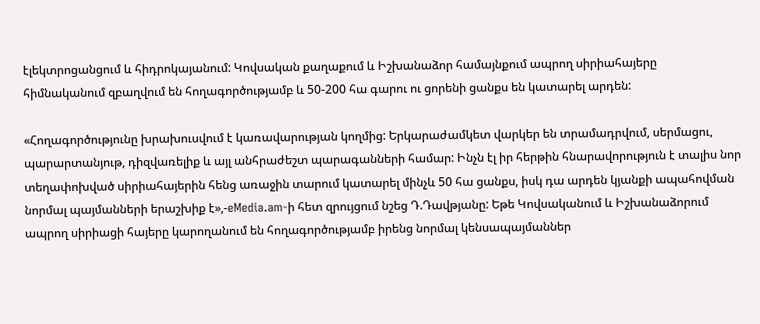էլեկտրոցանցում և հիդրոկայանում: Կովսական քաղաքում և Իշխանաձոր համայնքում ապրող սիրիահայերը հիմնականում զբաղվում են հողագործությամբ և 50-200 հա գարու ու ցորենի ցանքս են կատարել արդեն:

«Հողագործությունը խրախուսվում է կառավարության կողմից: Երկարաժամկետ վարկեր են տրամադրվում, սերմացու, պարարտանյութ, դիզվառելիք և այլ անհրաժեշտ պարագանների համար: Ինչն էլ իր հերթին հնարավորություն է տալիս նոր տեղափոխված սիրիահայերին հենց առաջին տարում կատարել մինչև 50 հա ցանքս, իսկ դա արդեն կյանքի ապահովման նորմալ պայմանների երաշխիք է»,-eMedia.am-ի հետ զրույցում նշեց Դ.Դավթյանը: Եթե Կովսականում և Իշխանաձորում ապրող սիրիացի հայերը կարողանում են հողագործությամբ իրենց նորմալ կենսապայմաններ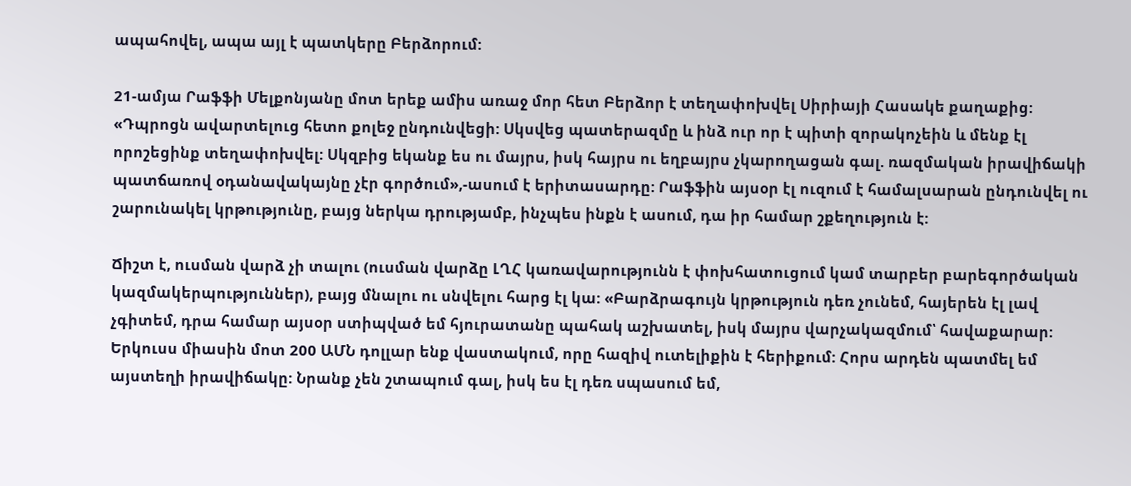ապահովել, ապա այլ է պատկերը Բերձորում:

21-ամյա Րաֆֆի Մելքոնյանը մոտ երեք ամիս առաջ մոր հետ Բերձոր է տեղափոխվել Սիրիայի Հասակե քաղաքից: «Դպրոցն ավարտելուց հետո քոլեջ ընդունվեցի: Սկսվեց պատերազմը և ինձ ուր որ է պիտի զորակոչեին և մենք էլ որոշեցինք տեղափոխվել: Սկզբից եկանք ես ու մայրս, իսկ հայրս ու եղբայրս չկարողացան գալ. ռազմական իրավիճակի պատճառով օդանավակայնը չէր գործում»,-ասում է երիտասարդը: Րաֆֆին այսօր էլ ուզում է համալսարան ընդունվել ու շարունակել կրթությունը, բայց ներկա դրությամբ, ինչպես ինքն է ասում, դա իր համար շքեղություն է:

Ճիշտ է, ուսման վարձ չի տալու (ուսման վարձը ԼՂՀ կառավարությունն է փոխհատուցում կամ տարբեր բարեգործական կազմակերպություններ), բայց մնալու ու սնվելու հարց էլ կա: «Բարձրագույն կրթություն դեռ չունեմ, հայերեն էլ լավ չգիտեմ, դրա համար այսօր ստիպված եմ հյուրատանը պահակ աշխատել, իսկ մայրս վարչակազմում՝ հավաքարար: Երկուսս միասին մոտ 200 ԱՄՆ դոլլար ենք վաստակում, որը հազիվ ուտելիքին է հերիքում: Հորս արդեն պատմել եմ այստեղի իրավիճակը: Նրանք չեն շտապում գալ, իսկ ես էլ դեռ սպասում եմ,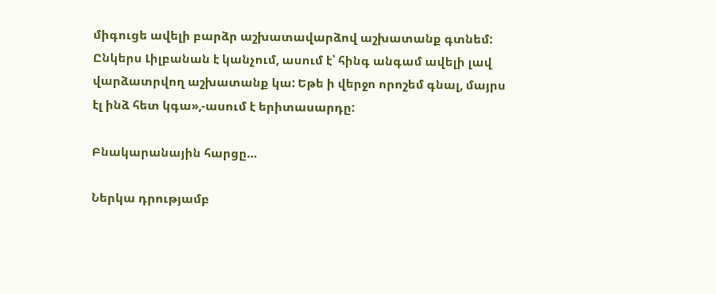միգուցե ավելի բարձր աշխատավարձով աշխատանք գտնեմ: Ընկերս Լիլբանան է կանչում, ասում է՝ հինգ անգամ ավելի լավ վարձատրվող աշխատանք կա: Եթե ի վերջո որոշեմ գնալ, մայրս էլ ինձ հետ կգա»,-ասում է երիտասարդը:

Բնակարանային հարցը…

Ներկա դրությամբ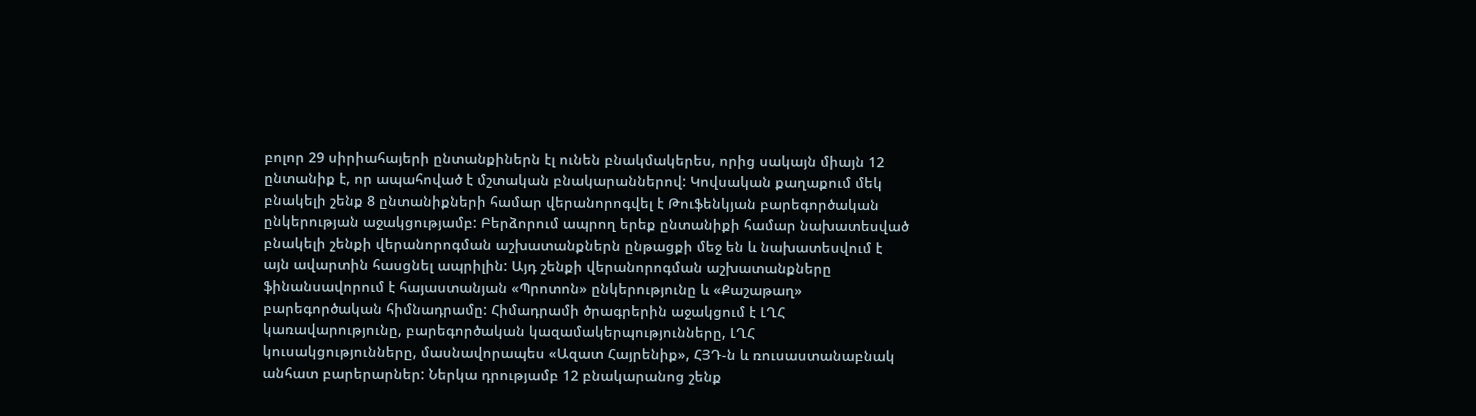բոլոր 29 սիրիահայերի ընտանքիներն էլ ունեն բնակմակերես, որից սակայն միայն 12 ընտանիք է, որ ապահոված է մշտական բնակարաններով: Կովսական քաղաքում մեկ բնակելի շենք 8 ընտանիքների համար վերանորոգվել է Թուֆենկյան բարեգործական ընկերության աջակցությամբ: Բերձորում ապրող երեք ընտանիքի համար նախատեսված բնակելի շենքի վերանորոգման աշխատանքներն ընթացքի մեջ են և նախատեսվում է այն ավարտին հասցնել ապրիլին: Այդ շենքի վերանորոգման աշխատանքները ֆինանսավորում է հայաստանյան «Պրոտոն» ընկերությունը և «Քաշաթաղ» բարեգործական հիմնադրամը: Հիմադրամի ծրագրերին աջակցում է ԼՂՀ կառավարությունը, բարեգործական կազամակերպությունները, ԼՂՀ կուսակցությունները, մասնավորապես «Ազատ Հայրենիք», ՀՅԴ-ն և ռուսաստանաբնակ անհատ բարերարներ: Ներկա դրությամբ 12 բնակարանոց շենք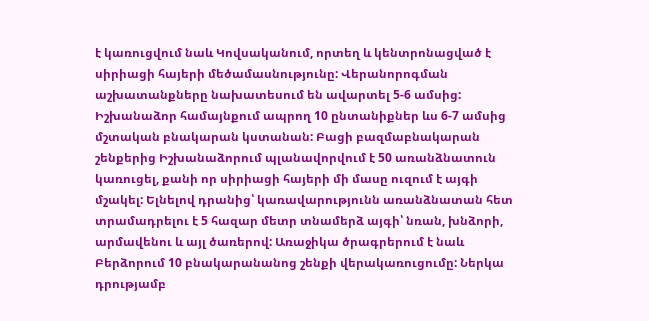է կառուցվում նաև Կովսականում, որտեղ և կենտրոնացված է սիրիացի հայերի մեծամասնությունը: Վերանորոգման աշխատանքները նախատեսում են ավարտել 5-6 ամսից: Իշխանաձոր համայնքում ապրող 10 ընտանիքներ ևս 6-7 ամսից մշտական բնակարան կստանան: Բացի բազմաբնակարան շենքերից Իշխանաձորում պլանավորվում է 50 առանձնատուն կառուցել, քանի որ սիրիացի հայերի մի մասը ուզում է այգի մշակել: Ելնելով դրանից՝ կառավարությունն առանձնատան հետ տրամադրելու է 5 հազար մետր տնամերձ այգի՝ նռան, խնձորի, արմավենու և այլ ծառերով: Առաջիկա ծրագրերում է նաև Բերձորում 10 բնակարանանոց շենքի վերակառուցումը: Ներկա դրությամբ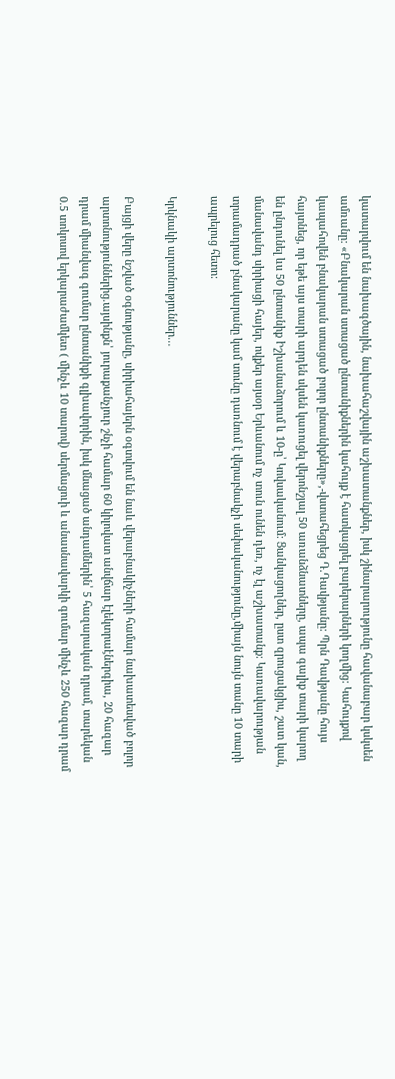կատարվում են նախագծային, նախահաշվային աշխատանքներ, իսկ շինարարությունը հավանաբար կսկսեն ամռանը: «Բնակարան ստացած ընտանիքներին կահույք է հատկացրել բարերարների կողմից: Կահույքով կապահովեն բնակարան ստացած բոլոր ընտանիքները»,-վստահեցրեց Դ.Դավթյանը: Պրն Դավթյանը հույս հայտնեց, որ եթե այս տարի արդեն սկսեն կառուցել վերոնշյալ 50 առանձնատները, ապա գալիք տարի կարող են ընդունել ևս 50 ընտանիք Իշխանաձորում և 10-ը՝ Կովսականում: Ցանկացողներ, ըստ զրուցակցիս, շատ կան, մանավանդ սիրիացի հայեր, ովքեր այսօր Երևանում ոչ տուն ունեն դեռ, ոչ էլ աշխատանք: Կառավարության տրամադրած բնակարանը կամ տունը դառնում է վերաբնակչի սեփականությունը,միայն նույն տանը 10 տարի ապրելուց հետո:

Կրկնակի արտոնություններ…

Բայցի վերը նշված օգնությանը, սիրիահայերն օգտվում են նաև վերաբնակիչների համար նախատեսված բոլոր արտոնություններից.այսինքն՝ յուրաքանչյուր շնչի համար 60 կիլովատ անվճար էլեկտրաէներգիա, 20 հազար դրամ միանվագ գումար ընտանիքի գլխավորին, իսկ մնացած անդամներին՝ 5 հազարական դրամ, տարեկան 0.5 տոկոսով երկարաժամկետ ( մինչև 10 տարով) սերմացուի և անասնավարկի գումար մինչև 250 հազար դրամ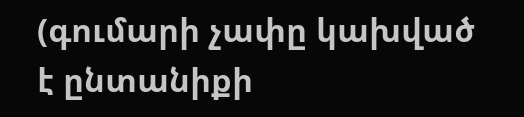(գումարի չափը կախված է ընտանիքի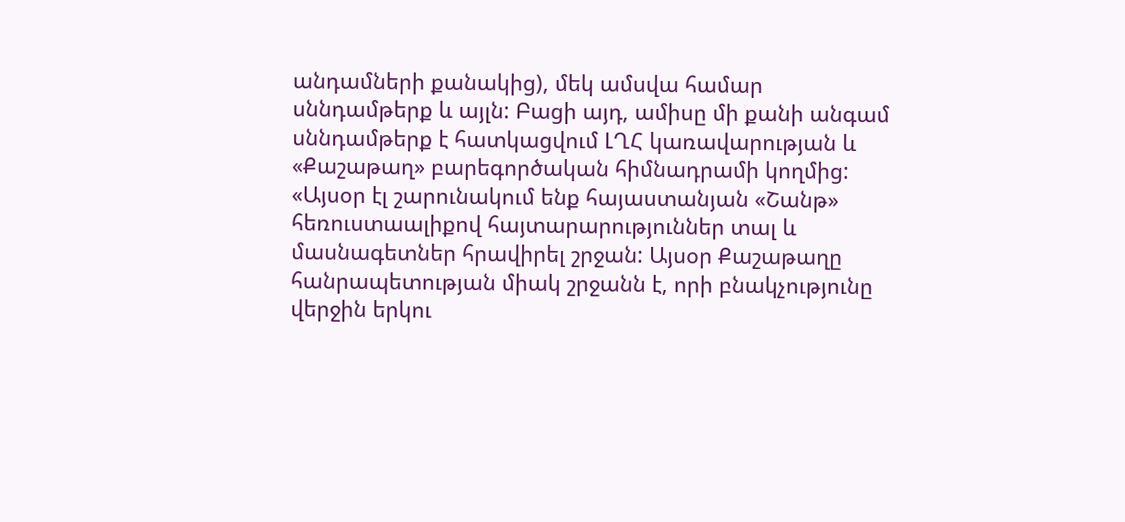անդամների քանակից), մեկ ամսվա համար սննդամթերք և այլն: Բացի այդ, ամիսը մի քանի անգամ սննդամթերք է հատկացվում ԼՂՀ կառավարության և «Քաշաթաղ» բարեգործական հիմնադրամի կողմից: «Այսօր էլ շարունակում ենք հայաստանյան «Շանթ» հեռուստաալիքով հայտարարություններ տալ և մասնագետներ հրավիրել շրջան: Այսօր Քաշաթաղը հանրապետության միակ շրջանն է, որի բնակչությունը վերջին երկու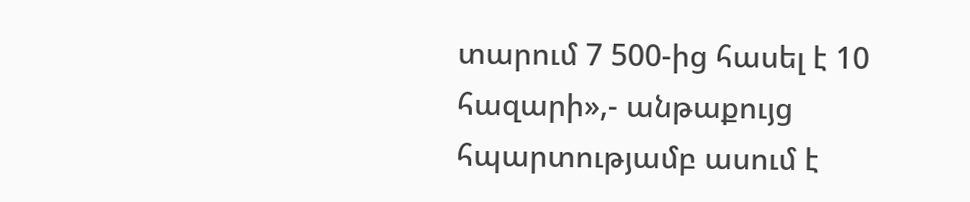տարում 7 500-ից հասել է 10 հազարի»,- անթաքույց հպարտությամբ ասում է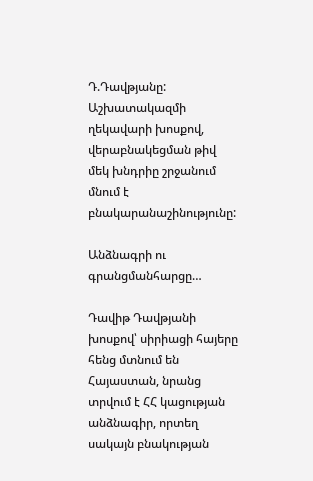Դ.Դավթյանը: Աշխատակազմի ղեկավարի խոսքով, վերաբնակեցման թիվ մեկ խնդրիը շրջանում մնում է բնակարանաշինությունը:

Անձնագրի ու գրանցմանհարցը…

Դավիթ Դավթյանի խոսքով՝ սիրիացի հայերը հենց մտնում են Հայաստան, նրանց տրվում է ՀՀ կացության անձնագիր, որտեղ սակայն բնակության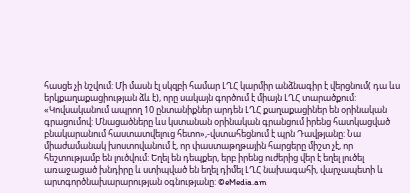հասցե չի նշվում: Մի մասն էլ սկզբի համար ԼՂՀ կարմիր անձնագիր է վերցնում( դա ևս երկքաղաքացիության ձև է), որը սակայն գործում է միայն ԼՂՀ տարածքում: «Կովսականում ապրող 10 ընտանիքներ արդեն ԼՂՀ քաղաքացիներ են օրինական գրացումով: Մնացածները ևս կստանան օրինական գրանցում իրենց հատկացված բնակարանում հաստատվելուց հետո»,-վստահեցնում է պրն Դավթյանը: Նա միաժամանակ խոստովանում է, որ փաստաթղթային հարցերը միշտ չէ, որ հեշտությամբ են լուծվում: Եղել են դեպքեր, երբ իրենց ուժերից վեր է եղել լուծել առաջացած խնդիրը և ստիպված են եղել դիմել ԼՂՀ նախագահի, վարչապետի և արտգործնախարարության օգնությանը: ©eMedia.am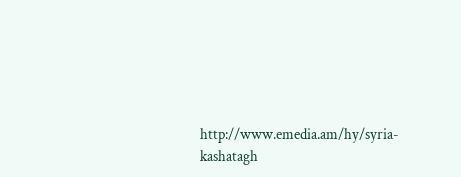http://www.emedia.am/hy/syria-kashatagh